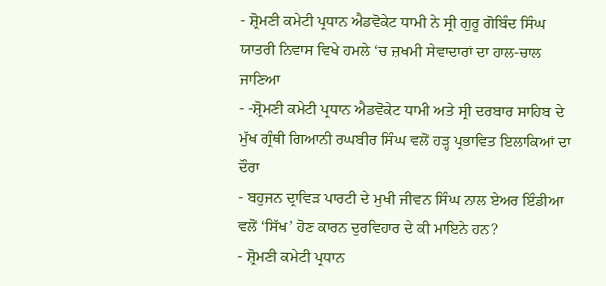- ਸ਼੍ਰੋਮਣੀ ਕਮੇਟੀ ਪ੍ਰਧਾਨ ਐਡਵੋਕੇਟ ਧਾਮੀ ਨੇ ਸ੍ਰੀ ਗੁਰੂ ਗੋਬਿੰਦ ਸਿੰਘ ਯਾਤਰੀ ਨਿਵਾਸ ਵਿਖੇ ਹਮਲੇ ‘ਚ ਜ਼ਖਮੀ ਸੇਵਾਦਾਰਾਂ ਦਾ ਹਾਲ-ਚਾਲ ਜਾਣਿਆ
- -ਸ਼੍ਰੋਮਣੀ ਕਮੇਟੀ ਪ੍ਰਧਾਨ ਐਡਵੋਕੇਟ ਧਾਮੀ ਅਤੇ ਸ੍ਰੀ ਦਰਬਾਰ ਸਾਹਿਬ ਦੇ ਮੁੱਖ ਗ੍ਰੰਥੀ ਗਿਆਨੀ ਰਘਬੀਰ ਸਿੰਘ ਵਲੋਂ ਹੜ੍ਹ ਪ੍ਰਭਾਵਿਤ ਇਲਾਕਿਆਂ ਦਾ ਦੌਰਾ
- ਬਹੁਜਨ ਦ੍ਰਾਵਿੜ ਪਾਰਟੀ ਦੇ ਮੁਖੀ ਜੀਵਨ ਸਿੰਘ ਨਾਲ ਏਅਰ ਇੰਡੀਆ ਵਲੋਂ ‘ਸਿੱਖ’ ਹੋਣ ਕਾਰਨ ਦੁਰਵਿਹਾਰ ਦੇ ਕੀ ਮਾਇਨੇ ਹਨ?
- ਸ਼੍ਰੋਮਣੀ ਕਮੇਟੀ ਪ੍ਰਧਾਨ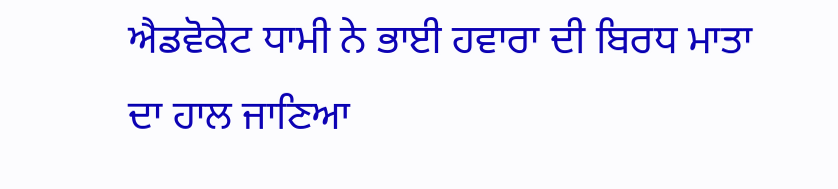ਐਡਵੋਕੇਟ ਧਾਮੀ ਨੇ ਭਾਈ ਹਵਾਰਾ ਦੀ ਬਿਰਧ ਮਾਤਾ ਦਾ ਹਾਲ ਜਾਣਿਆ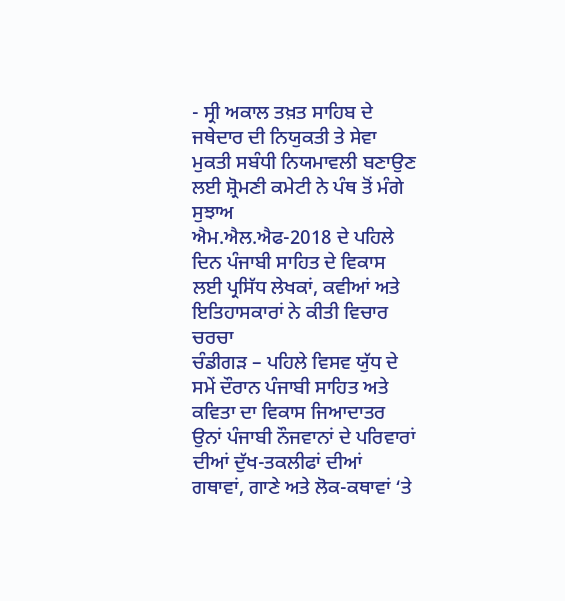- ਸ੍ਰੀ ਅਕਾਲ ਤਖ਼ਤ ਸਾਹਿਬ ਦੇ ਜਥੇਦਾਰ ਦੀ ਨਿਯੁਕਤੀ ਤੇ ਸੇਵਾ ਮੁਕਤੀ ਸਬੰਧੀ ਨਿਯਮਾਵਲੀ ਬਣਾਉਣ ਲਈ ਸ਼੍ਰੋਮਣੀ ਕਮੇਟੀ ਨੇ ਪੰਥ ਤੋਂ ਮੰਗੇ ਸੁਝਾਅ
ਐਮ.ਐਲ.ਐਫ-2018 ਦੇ ਪਹਿਲੇ ਦਿਨ ਪੰਜਾਬੀ ਸਾਹਿਤ ਦੇ ਵਿਕਾਸ ਲਈ ਪ੍ਰਸਿੱਧ ਲੇਖਕਾਂ, ਕਵੀਆਂ ਅਤੇ ਇਤਿਹਾਸਕਾਰਾਂ ਨੇ ਕੀਤੀ ਵਿਚਾਰ ਚਰਚਾ
ਚੰਡੀਗੜ – ਪਹਿਲੇ ਵਿਸਵ ਯੁੱਧ ਦੇ ਸਮੇਂ ਦੌਰਾਨ ਪੰਜਾਬੀ ਸਾਹਿਤ ਅਤੇ ਕਵਿਤਾ ਦਾ ਵਿਕਾਸ ਜਿਆਦਾਤਰ ਉਨਾਂ ਪੰਜਾਬੀ ਨੌਜਵਾਨਾਂ ਦੇ ਪਰਿਵਾਰਾਂ ਦੀਆਂ ਦੁੱਖ-ਤਕਲੀਫਾਂ ਦੀਆਂ ਗਥਾਵਾਂ, ਗਾਣੇ ਅਤੇ ਲੋਕ-ਕਥਾਵਾਂ ‘ਤੇ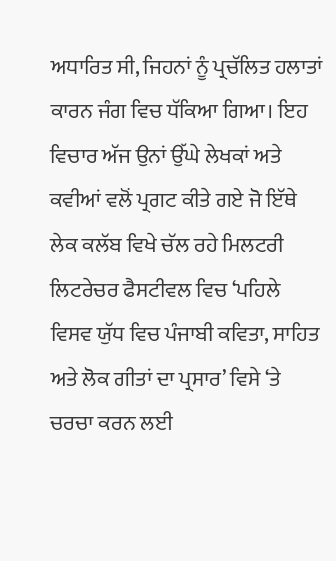ਅਧਾਰਿਤ ਸੀ, ਜਿਹਨਾਂ ਨੂੰ ਪ੍ਰਚੱਲਿਤ ਹਲਾਤਾਂ ਕਾਰਨ ਜੰਗ ਵਿਚ ਧੱਕਿਆ ਗਿਆ। ਇਹ ਵਿਚਾਰ ਅੱਜ ਉਨਾਂ ਉੱਘੇ ਲੇਖਕਾਂ ਅਤੇ ਕਵੀਆਂ ਵਲੋਂ ਪ੍ਰਗਟ ਕੀਤੇ ਗਏ ਜੋ ਇੱਥੇ ਲੇਕ ਕਲੱਬ ਵਿਖੇ ਚੱਲ ਰਹੇ ਮਿਲਟਰੀ ਲਿਟਰੇਚਰ ਫੈਸਟੀਵਲ ਵਿਚ ‘ਪਹਿਲੇ ਵਿਸਵ ਯੁੱਧ ਵਿਚ ਪੰਜਾਬੀ ਕਵਿਤਾ, ਸਾਹਿਤ ਅਤੇ ਲੋਕ ਗੀਤਾਂ ਦਾ ਪ੍ਰਸਾਰ’ ਵਿਸੇ ‘ਤੇ ਚਰਚਾ ਕਰਨ ਲਈ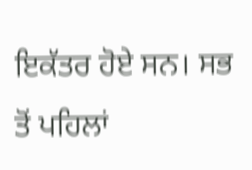ਇਕੱਤਰ ਹੋਏ ਸਨ। ਸਭ ਤੋਂ ਪਹਿਲਾਂ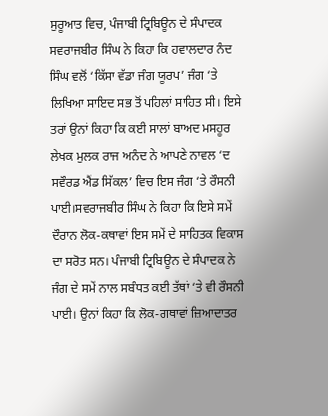ਸੁਰੂਆਤ ਵਿਚ, ਪੰਜਾਬੀ ਟ੍ਰਿਬਿਊਨ ਦੇ ਸੰਪਾਦਕ ਸਵਰਾਜਬੀਰ ਸਿੰਘ ਨੇ ਕਿਹਾ ਕਿ ਹਵਾਲਦਾਰ ਨੰਦ ਸਿੰਘ ਵਲੋਂ ‘ਕਿੱਸਾ ਵੱਡਾ ਜੰਗ ਯੂਰਪ’ ਜੰਗ ‘ਤੇ ਲਿਖਿਆ ਸਾਇਦ ਸਭ ਤੋਂ ਪਹਿਲਾਂ ਸਾਹਿਤ ਸੀ। ਇਸੇ ਤਰਾਂ ਉਨਾਂ ਕਿਹਾ ਕਿ ਕਈ ਸਾਲਾਂ ਬਾਅਦ ਮਸਹੂਰ ਲੇਖਕ ਮੁਲਕ ਰਾਜ ਅਨੰਦ ਨੇ ਆਪਣੇ ਨਾਵਲ ‘ਦ ਸਵੌਰਡ ਐਂਡ ਸਿੱਕਲ’ ਵਿਚ ਇਸ ਜੰਗ ‘ਤੇ ਰੌਸਨੀ ਪਾਈ।ਸਵਰਾਜਬੀਰ ਸਿੰਘ ਨੇ ਕਿਹਾ ਕਿ ਇਸੇ ਸਮੇਂ ਦੌਰਾਨ ਲੋਕ-ਕਥਾਵਾਂ ਇਸ ਸਮੇਂ ਦੇ ਸਾਹਿਤਕ ਵਿਕਾਸ ਦਾ ਸਰੋਤ ਸਨ। ਪੰਜਾਬੀ ਟ੍ਰਿਬਿਊਨ ਦੇ ਸੰਪਾਦਕ ਨੇ ਜੰਗ ਦੇ ਸਮੇਂ ਨਾਲ ਸਬੰਧਤ ਕਈ ਤੱਥਾਂ ‘ਤੇ ਵੀ ਰੌਸਨੀ ਪਾਈ। ਉਨਾਂ ਕਿਹਾ ਕਿ ਲੋਕ-ਗਥਾਵਾਂ ਜ਼ਿਆਦਾਤਰ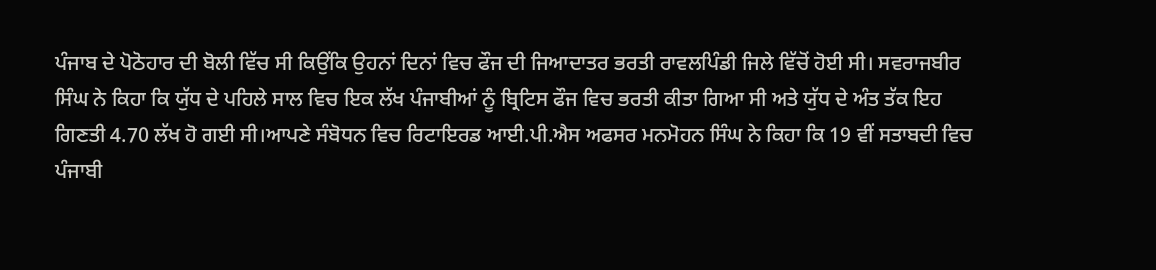ਪੰਜਾਬ ਦੇ ਪੋਠੋਹਾਰ ਦੀ ਬੋਲੀ ਵਿੱਚ ਸੀ ਕਿਉਂਕਿ ਉਹਨਾਂ ਦਿਨਾਂ ਵਿਚ ਫੌਜ ਦੀ ਜਿਆਦਾਤਰ ਭਰਤੀ ਰਾਵਲਪਿੰਡੀ ਜਿਲੇ ਵਿੱਚੋਂ ਹੋਈ ਸੀ। ਸਵਰਾਜਬੀਰ ਸਿੰਘ ਨੇ ਕਿਹਾ ਕਿ ਯੁੱਧ ਦੇ ਪਹਿਲੇ ਸਾਲ ਵਿਚ ਇਕ ਲੱਖ ਪੰਜਾਬੀਆਂ ਨੂੰ ਬ੍ਰਿਟਿਸ ਫੌਜ ਵਿਚ ਭਰਤੀ ਕੀਤਾ ਗਿਆ ਸੀ ਅਤੇ ਯੁੱਧ ਦੇ ਅੰਤ ਤੱਕ ਇਹ ਗਿਣਤੀ 4.70 ਲੱਖ ਹੋ ਗਈ ਸੀ।ਆਪਣੇ ਸੰਬੋਧਨ ਵਿਚ ਰਿਟਾਇਰਡ ਆਈ.ਪੀ.ਐਸ ਅਫਸਰ ਮਨਮੋਹਨ ਸਿੰਘ ਨੇ ਕਿਹਾ ਕਿ 19 ਵੀਂ ਸਤਾਬਦੀ ਵਿਚ ਪੰਜਾਬੀ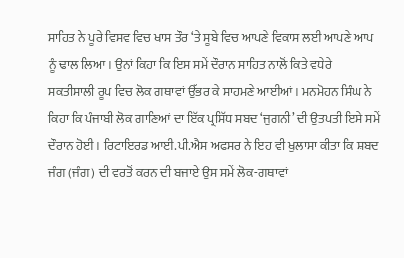ਸਾਹਿਤ ਨੇ ਪੂਰੇ ਵਿਸਵ ਵਿਚ ਖਾਸ ਤੌਰ ‘ਤੇ ਸੂਬੇ ਵਿਚ ਆਪਣੇ ਵਿਕਾਸ ਲਈ ਆਪਣੇ ਆਪ ਨੂੰ ਢਾਲ ਲਿਆ। ਉਨਾਂ ਕਿਹਾ ਕਿ ਇਸ ਸਮੇਂ ਦੌਰਾਨ ਸਾਹਿਤ ਨਾਲੋਂ ਕਿਤੇ ਵਧੇਰੇ ਸਕਤੀਸਾਲੀ ਰੂਪ ਵਿਚ ਲੋਕ ਗਥਾਵਾਂ ਉੱਭਰ ਕੇ ਸਾਹਮਣੇ ਆਈਆਂ। ਮਨਮੋਹਨ ਸਿੰਘ ਨੇ ਕਿਹਾ ਕਿ ਪੰਜਾਬੀ ਲੋਕ ਗਾਣਿਆਂ ਦਾ ਇੱਕ ਪ੍ਰਸਿੱਧ ਸਬਦ ‘ਜੁਗਨੀ’ ਦੀ ਉਤਪਤੀ ਇਸੇ ਸਮੇਂ ਦੌਰਾਨ ਹੋਈ। ਰਿਟਾਇਰਡ ਆਈ.ਪੀ.ਐਸ ਅਫਸਰ ਨੇ ਇਹ ਵੀ ਖੁਲਾਸਾ ਕੀਤਾ ਕਿ ਸ਼ਬਦ ਜੰਗ (ਜੰਗ) ਦੀ ਵਰਤੋਂ ਕਰਨ ਦੀ ਬਜਾਏ ਉਸ ਸਮੇਂ ਲੋਕ-ਗਥਾਵਾਂ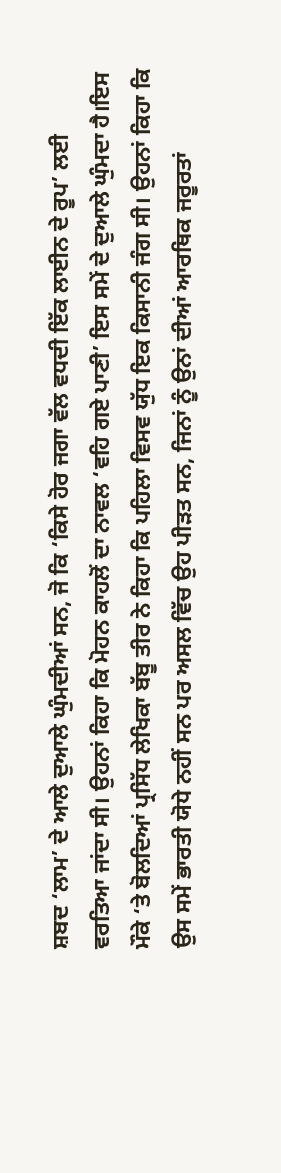ਸ਼ਬਦ ‘ਲਾਮ’ ਦੇ ਆਲੇ ਦੁਆਲੇ ਘੁੰਮਦੀਆਂ ਸਨ, ਜੋ ਕਿ ‘ਕਿਸੇ ਹੋਰ ਜਗਾ ਵੱਲ ਵਧਦੀ ਇੱਕ ਲਾਈਨ ਦੇ ਰੂਪ’ ਲਈ ਵਰਤਿਆ ਜਾਂਦਾ ਸੀ। ਉਹਨਾਂ ਕਿਹਾ ਕਿ ਮੋਹਨ ਕਾਹਲੋਂ ਦਾ ਨਾਵਲ ‘ਵਹਿ ਗਏ ਪਾਣੀ’ ਇਸ ਸਮੇਂ ਦੇ ਦੁਆਲੇ ਘੁੰਮਦਾ ਹੈ।ਇਸ ਮੌਕੇ ‘ਤੇ ਬੋਲਦਿਆਂ ਪ੍ਰਸਿੱਧ ਲੇਖਿਕਾ ਬੱਬੂ ਤੀਰ ਨੇ ਕਿਹਾ ਕਿ ਪਹਿਲਾ ਵਿਸਵ ਯੁੱਧ ਇਕ ਕਿਸਾਨੀ ਜੰਗ ਸੀ। ਉਹਨਾਂ ਕਿਹਾ ਕਿ ਉਸ ਸਮੇਂ ਭਾਰਤੀ ਯੋਧੇ ਨਹੀਂ ਸਨ ਪਰ ਅਸਲ ਵਿੱਚ ਉਹ ਪੀੜਤ ਸਨ, ਜਿਨਾਂ ਨੂੰ ਉਨਾਂ ਦੀਆਂ ਆਰਥਿਕ ਜਰੂਰਤਾਂ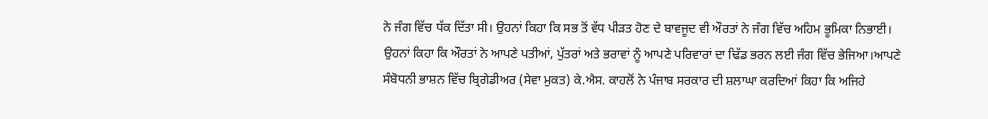ਨੇ ਜੰਗ ਵਿੱਚ ਧੱਕ ਦਿੱਤਾ ਸੀ। ਉਹਨਾਂ ਕਿਹਾ ਕਿ ਸਭ ਤੋਂ ਵੱਧ ਪੀੜਤ ਹੋਣ ਦੇ ਬਾਵਜੂਦ ਵੀ ਔਰਤਾਂ ਨੇ ਜੰਗ ਵਿੱਚ ਅਹਿਮ ਭੂਮਿਕਾ ਨਿਭਾਈ। ਉਹਨਾਂ ਕਿਹਾ ਕਿ ਔਰਤਾਂ ਨੇ ਆਪਣੇ ਪਤੀਆਂ, ਪੁੱਤਰਾਂ ਅਤੇ ਭਰਾਵਾਂ ਨੂੰ ਆਪਣੇ ਪਰਿਵਾਰਾਂ ਦਾ ਢਿੱਡ ਭਰਨ ਲਈ ਜੰਗ ਵਿੱਚ ਭੇਜਿਆ।ਆਪਣੇ ਸੰਬੋਧਨੀ ਭਾਸ਼ਨ ਵਿੱਚ ਬ੍ਰਿਗੇਡੀਅਰ (ਸੇਵਾ ਮੁਕਤ) ਕੇ.ਐਸ. ਕਾਹਲੋਂ ਨੇ ਪੰਜਾਬ ਸਰਕਾਰ ਦੀ ਸ਼ਲਾਘਾ ਕਰਦਿਆਂ ਕਿਹਾ ਕਿ ਅਜਿਹੇ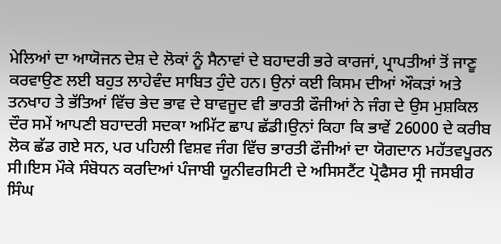ਮੇਲਿਆਂ ਦਾ ਆਯੋਜਨ ਦੇਸ਼ ਦੇ ਲੋਕਾਂ ਨੂੰ ਸੈਨਾਵਾਂ ਦੇ ਬਹਾਦਰੀ ਭਰੇ ਕਾਰਜਾਂ, ਪ੍ਰਾਪਤੀਆਂ ਤੋਂ ਜਾਣੂ ਕਰਵਾਉਣ ਲਈ ਬਹੁਤ ਲਾਹੇਵੰਦ ਸਾਬਿਤ ਹੁੰਦੇ ਹਨ। ਉਨਾਂ ਕਈ ਕਿਸਮ ਦੀਆਂ ਔਕੜਾਂ ਅਤੇ ਤਨਖਾਹ ਤੇ ਭੱਤਿਆਂ ਵਿੱਚ ਭੇਦ ਭਾਵ ਦੇ ਬਾਵਜੂਦ ਵੀ ਭਾਰਤੀ ਫੌਜੀਆਂ ਨੇ ਜੰਗ ਦੇ ਉਸ ਮੁਸ਼ਕਿਲ ਦੌਰ ਸਮੇਂ ਆਪਣੀ ਬਹਾਦਰੀ ਸਦਕਾ ਅਮਿੱਟ ਛਾਪ ਛੱਡੀ।ਉਨਾਂ ਕਿਹਾ ਕਿ ਭਾਵੇਂ 26000 ਦੇ ਕਰੀਬ ਲੋਕ ਛੱਡ ਗਏ ਸਨ, ਪਰ ਪਹਿਲੀ ਵਿਸ਼ਵ ਜੰਗ ਵਿੱਚ ਭਾਰਤੀ ਫੌਜੀਆਂ ਦਾ ਯੋਗਦਾਨ ਮਹੱਤਵਪੂਰਨ ਸੀ।ਇਸ ਮੌਕੇ ਸੰਬੋਧਨ ਕਰਦਿਆਂ ਪੰਜਾਬੀ ਯੂਨੀਵਰਸਿਟੀ ਦੇ ਅਸਿਸਟੈਂਟ ਪ੍ਰੋਫੈਸਰ ਸ੍ਰੀ ਜਸਬੀਰ ਸਿੰਘ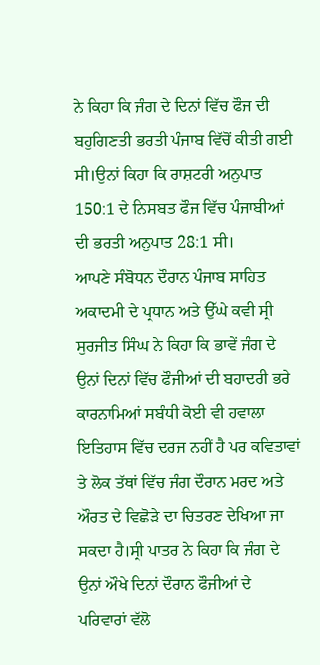ਨੇ ਕਿਹਾ ਕਿ ਜੰਗ ਦੇ ਦਿਨਾਂ ਵਿੱਚ ਫੌਜ ਦੀ ਬਹੁਗਿਣਤੀ ਭਰਤੀ ਪੰਜਾਬ ਵਿੱਚੋਂ ਕੀਤੀ ਗਈ ਸੀ।ਉਨਾਂ ਕਿਹਾ ਕਿ ਰਾਸ਼ਟਰੀ ਅਨੁਪਾਤ 150:1 ਦੇ ਨਿਸਬਤ ਫੌਜ ਵਿੱਚ ਪੰਜਾਬੀਆਂ ਦੀ ਭਰਤੀ ਅਨੁਪਾਤ 28:1 ਸੀ।
ਆਪਣੇ ਸੰਬੋਧਨ ਦੌਰਾਨ ਪੰਜਾਬ ਸਾਹਿਤ ਅਕਾਦਮੀ ਦੇ ਪ੍ਰਧਾਨ ਅਤੇ ਉੱਘੇ ਕਵੀ ਸ੍ਰੀ ਸੁਰਜੀਤ ਸਿੰਘ ਨੇ ਕਿਹਾ ਕਿ ਭਾਵੇਂ ਜੰਗ ਦੇ ਉਨਾਂ ਦਿਨਾਂ ਵਿੱਚ ਫੌਜੀਆਂ ਦੀ ਬਹਾਦਰੀ ਭਰੇ ਕਾਰਨਾਮਿਆਂ ਸਬੰਧੀ ਕੋਈ ਵੀ ਹਵਾਲਾ ਇਤਿਹਾਸ ਵਿੱਚ ਦਰਜ ਨਹੀਂ ਹੈ ਪਰ ਕਵਿਤਾਵਾਂ ਤੇ ਲੋਕ ਤੱਥਾਂ ਵਿੱਚ ਜੰਗ ਦੌਰਾਨ ਮਰਦ ਅਤੇ ਔਰਤ ਦੇ ਵਿਛੋੜੇ ਦਾ ਚਿਤਰਣ ਦੇਖਿਆ ਜਾ ਸਕਦਾ ਹੈ।ਸ੍ਰੀ ਪਾਤਰ ਨੇ ਕਿਹਾ ਕਿ ਜੰਗ ਦੇ ਉਨਾਂ ਔਖੇ ਦਿਨਾਂ ਦੌਰਾਨ ਫੌਜੀਆਂ ਦੇ ਪਰਿਵਾਰਾਂ ਵੱਲੋ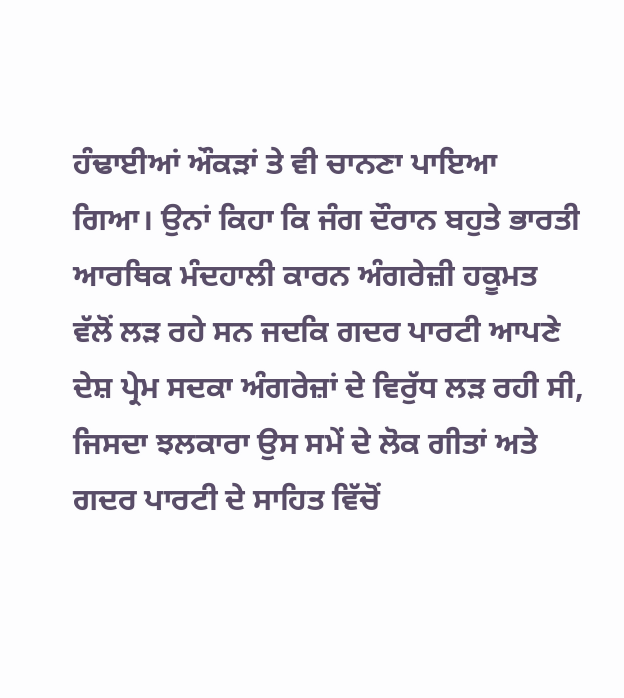ਹੰਢਾਈਆਂ ਔਕੜਾਂ ਤੇ ਵੀ ਚਾਨਣਾ ਪਾਇਆ ਗਿਆ। ਉਨਾਂ ਕਿਹਾ ਕਿ ਜੰਗ ਦੌਰਾਨ ਬਹੁਤੇ ਭਾਰਤੀ ਆਰਥਿਕ ਮੰਦਹਾਲੀ ਕਾਰਨ ਅੰਗਰੇਜ਼ੀ ਹਕੂਮਤ ਵੱਲੋਂ ਲੜ ਰਹੇ ਸਨ ਜਦਕਿ ਗਦਰ ਪਾਰਟੀ ਆਪਣੇ ਦੇਸ਼ ਪ੍ਰੇਮ ਸਦਕਾ ਅੰਗਰੇਜ਼ਾਂ ਦੇ ਵਿਰੁੱਧ ਲੜ ਰਹੀ ਸੀ, ਜਿਸਦਾ ਝਲਕਾਰਾ ਉਸ ਸਮੇਂ ਦੇ ਲੋਕ ਗੀਤਾਂ ਅਤੇ ਗਦਰ ਪਾਰਟੀ ਦੇ ਸਾਹਿਤ ਵਿੱਚੋਂ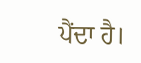ਪੈਂਦਾ ਹੈ।